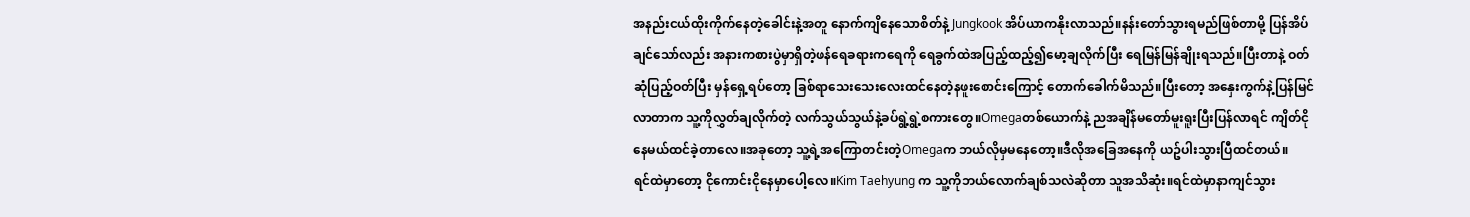အနည်းငယ်ထိုးကိုက်နေတဲ့ခေါင်းနဲ့အတူ နောက်ကျိနေသောစိတ်နဲ့ Jungkook အိပ်ယာကနိုးလာသည်။နန်းတော်သွားရမည်ဖြစ်တာမို့ ပြန်အိပ်ချင်သော်လည်း အနားကစားပွဲမှာရှိတဲ့ဖန်ရေခရားကရေကို ရေခွက်ထဲအပြည့်ထည့်၍မော့ချလိုက်ပြီး ရေမြန်မြန်ချိုးရသည်။ပြီးတာနဲ့ ဝတ်ဆုံပြည့်ဝတ်ပြီး မှန်ရှေ့ရပ်တော့ ခြစ်ရာသေးသေးလေးထင်နေတဲ့နဖူးစောင်းကြောင့် တောက်ခေါက်မိသည်။ပြီးတော့ အနှေးကွက်နဲ့ပြန်မြင်လာတာက သူ့ကိုလွှတ်ချလိုက်တဲ့ လက်သွယ်သွယ်နဲ့ခပ်ရွဲ့ရွဲ့စကားတွေ။Omegaတစ်ယောက်နဲ့ ညအချိန်မတော်မူးရူးပြီးပြန်လာရင် ကျိတ်ငိုနေမယ်ထင်ခဲ့တာလေ။အခုတော့ သူ့ရဲ့အကြောတင်းတဲ့Omegaက ဘယ်လိုမှမနေတော့။ဒီလိုအခြေအနေကို ယဥ်ပါးသွားပြီထင်တယ်။
ရင်ထဲမှာတော့ ငိုကောင်းငိုနေမှာပေါ့လေ။Kim Taehyung က သူ့ကိုဘယ်လောက်ချစ်သလဲဆိုတာ သူအသိဆုံး။ရင်ထဲမှာနာကျင်သွား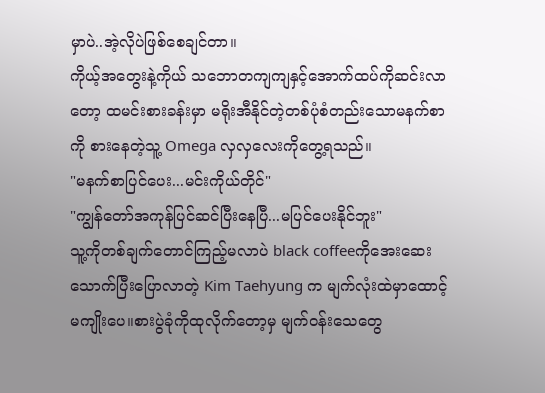မှာပဲ..အဲ့လိုပဲဖြစ်စေချင်တာ။
ကိုယ့်အတွေးနဲ့ကိုယ် သဘောတကျကျနှင့်အောက်ထပ်ကိုဆင်းလာတော့ ထမင်းစားခန်းမှာ မရိုးအီနိုင်တဲ့တစ်ပုံစံတည်းသောမနက်စာကို စားနေတဲ့သူ့ Omega လှလှလေးကိုတွေ့ရသည်။
"မနက်စာပြင်ပေး...မင်းကိုယ်တိုင်"
"ကျွန်တော်အကုန်ပြင်ဆင်ပြီးနေပြီ...မပြင်ပေးနိုင်ဘူး"
သူ့ကိုတစ်ချက်တောင်ကြည့်မလာပဲ black coffeeကိုအေးဆေးသောက်ပြီးပြောလာတဲ့ Kim Taehyung က မျက်လုံးထဲမှာထောင့်မကျိုးပေ။စားပွဲခုံကိုထုလိုက်တော့မှ မျက်ဝန်းသေတွေ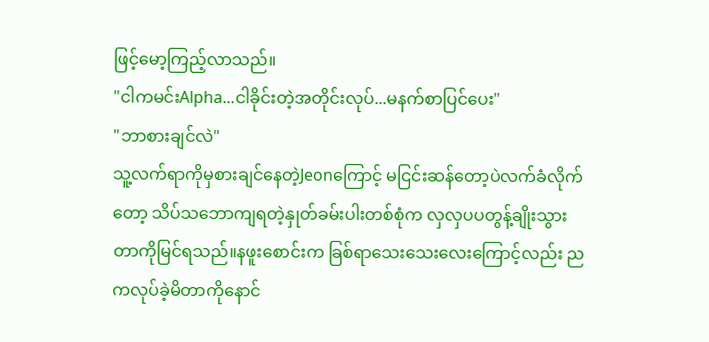ဖြင့်မော့ကြည့်လာသည်။
"ငါကမင်းAlpha...ငါခိုင်းတဲ့အတိုင်းလုပ်...မနက်စာပြင်ပေး"
"ဘာစားချင်လဲ"
သူ့လက်ရာကိုမှစားချင်နေတဲ့Jeonကြောင့် မငြင်းဆန်တော့ပဲလက်ခံလိုက်တော့ သိပ်သဘောကျရတဲ့နှုတ်ခမ်းပါးတစ်စုံက လှလှပပတွန့်ချိုးသွားတာကိုမြင်ရသည်။နဖူးစောင်းက ခြစ်ရာသေးသေးလေးကြောင့်လည်း ညကလုပ်ခဲ့မိတာကိုနောင်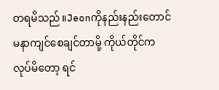တရမိသည်။Jeonကိုနည်းနည်းတောင် မနာကျင်စေချင်တာမို့ ကိုယ်တိုင်ကလုပ်မိတော့ ရင်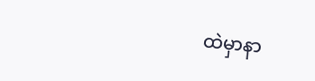ထဲမှာနာ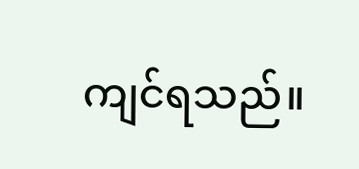ကျင်ရသည်။